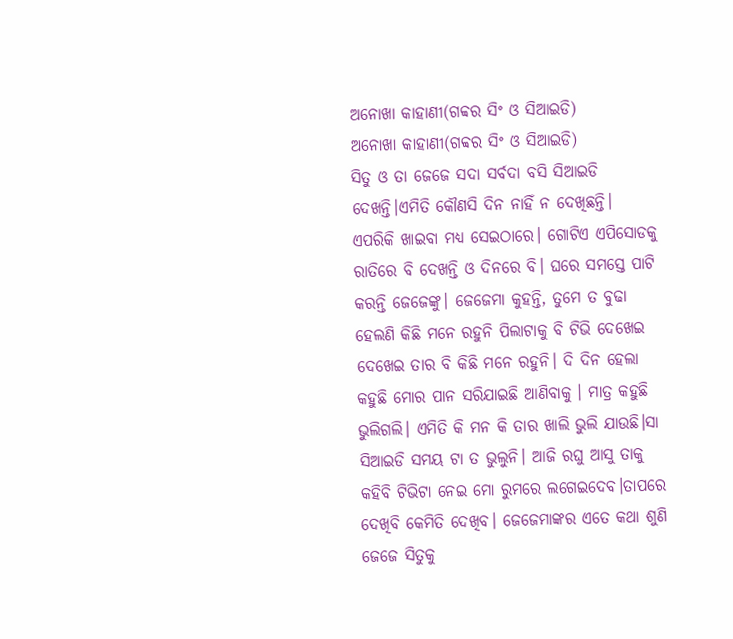ଅନୋଖା କାହାଣୀ(ଗବ୍ବର ସିଂ ଓ ସିଆଇଡି)
ଅନୋଖା କାହାଣୀ(ଗବ୍ବର ସିଂ ଓ ସିଆଇଡି)
ସିତୁ ଓ ତା ଜେଜେ ସଦା ସର୍ବଦା ବସି ସିଆଇଡି ଦେଖନ୍ତି।ଏମିତି କୌଣସି ଦିନ ନାହିଁ ନ ଦେଖିଛନ୍ତି। ଏପରିକି ଖାଇବା ମଧ୍ୟ ସେଇଠାରେ। ଗୋଟିଏ ଏପିସୋଡକୁ ରାତିରେ ବି ଦେଖନ୍ତି ଓ ଦିନରେ ବି। ଘରେ ସମସ୍ତେ ପାଟି କରନ୍ତି ଜେଜେଙ୍କୁ। ଜେଜେମା କୁହନ୍ତି, ତୁମେ ତ ବୁଢା ହେଲଣି କିଛି ମନେ ରହୁନି ପିଲାଟାକୁ ବି ଟିଭି ଦେଖେଇ ଦେଖେଇ ତାର ବି କିଛି ମନେ ରହୁନି। ଦି ଦିନ ହେଲା କହୁଛି ମୋର ପାନ ସରିଯାଇଛି ଆଣିବାକୁ । ମାତ୍ର କହୁଛି ଭୁଲିଗଲି। ଏମିତି କି ମନ କି ତାର ଖାଲି ଭୁଲି ଯାଉଛି।ସା
ସିଆଇଡି ସମୟ ଟା ତ ଭୁଲୁନି। ଆଜି ରଘୁ ଆସୁ ତାକୁ କହିବି ଟିଭିଟା ନେଇ ମୋ ରୁମରେ ଲଗେଇଦେବ।ତାପରେ ଦେଖିବି କେମିତି ଦେଖିବ। ଜେଜେମାଙ୍କର ଏତେ କଥା ଶୁଣି ଜେଜେ ସିତୁକୁ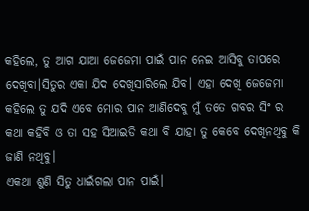କହିଲେ, ତୁ ଆଗ ଯାଆ ଜେଜେମା ପାଇଁ ପାନ ନେଇ ଆସିବୁ ତାପରେ ଦେଖିବା।ସିତୁର ଏକା ଯିଦ ଦେଖିସାରିଲେ ଯିବ। ଏହା ଦେଖି ଜେଜେମା କହିଲେ ତୁ ଯଦି ଏବେ ମୋର ପାନ ଆଣିଦେବୁ ମୁଁ ତତେ ଗବର ସିଂ ର କଥା କହିବି ଓ ତା ସହ ସିଆଇଡି କଥା ବି ଯାହା ତୁ କେବେ ଦେଖିନଥିବୁ କି ଜାଣି ନଥିବୁ।
ଏକଥା ଶୁଣି ସିତୁ ଧାଇଁଗଲା ପାନ ପାଇଁ।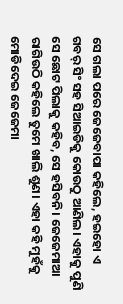ସେ ଗଲା ପରେ ଜେଜେବାପା କହିଲେ, ହଇହୋ ଏ ଗବର୍ ସିଂ ସହ ସିଆଇଡିକୁ କୋଉଠୁ ଆଣିଲ। ଏହାକୁ ପୁଣି ସେ ଛୋଟ ପିଲାକୁ କହିବ, ସେ ହସିବନି। ଜେଜେମାଆ ରାଗିଉଠି କହିଲେ ତୁମେ ଖାଲି ଶୁଣ। ଏହା କହି ମୁହଁକୁ ମୋଡିଦେଇ ଜେଜେମା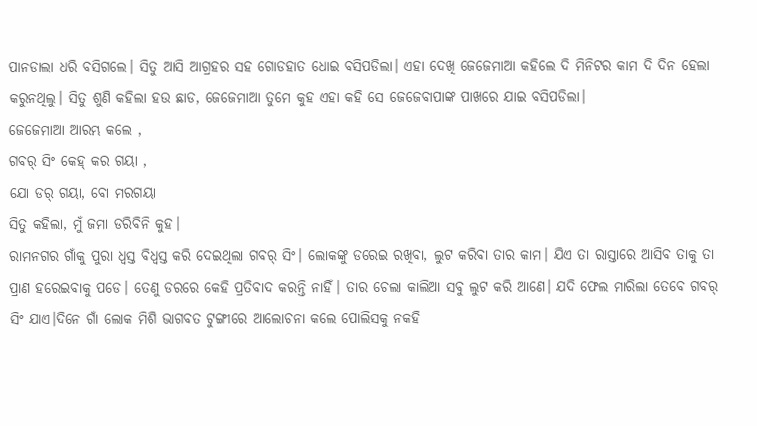ପାନଡାଲା ଧରି ବସିଗଲେ। ସିତୁ ଆସି ଆଗ୍ରହର ସହ ଗୋଡହାତ ଧୋଇ ବସିପଡିଲା। ଏହା ଦେଖି ଜେଜେମାଆ କହିଲେ ଦି ମିନିଟର କାମ ଦି ଦିନ ହେଲା କରୁନଥିଲୁ। ସିତୁ ଶୁଣି କହିଲା ହଉ ଛାଡ, ଜେଜେମାଆ ତୁମେ କୁହ ଏହା କହି ସେ ଜେଜେବାପାଙ୍କ ପାଖରେ ଯାଇ ବସିପଡିଲା।
ଜେଜେମାଆ ଆରମ୍ଭ କଲେ ,
ଗବର୍ ସିଂ କେହ୍ କର ଗୟା ,
ଯୋ ଡର୍ ଗୟା, ବୋ ମରଗୟା
ସିତୁ କହିଲା, ମୁଁ ଜମା ଡରିବିନି କୁହ।
ରାମନଗର ଗାଁକୁ ପୁରା ଧ୍ୱସ୍ତ ବିଧ୍ୱସ୍ତ କରି ଦେଇଥିଲା ଗବର୍ ସିଂ। ଲୋକଙ୍କୁ ଡରେଇ ରଖିବା, ଲୁଟ କରିବା ତାର କାମ। ଯିଏ ତା ରାସ୍ତାରେ ଆସିବ ତାକୁ ତା ପ୍ରାଣ ହରେଇବାକୁ ପଡେ। ତେଣୁ ଡରରେ କେହି ପ୍ରତିବାଦ କରନ୍ତି ନାହିଁ। ତାର ଚେଲା କାଲିଆ ସବୁ ଲୁଟ କରି ଆଣେ। ଯଦି ଫେଲ ମାରିଲା ତେବେ ଗବର୍ ସିଂ ଯାଏ।ଦିନେ ଗାଁ ଲୋକ ମିଶି ଭାଗବତ ଟୁଙ୍ଗୀରେ ଆଲୋଚନା କଲେ ପୋଲିସକୁ ନକହି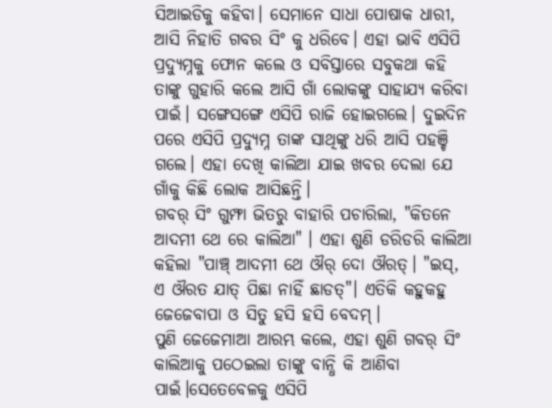ସିଆଇଡିକୁ କହିବା। ସେମାନେ ସାଧା ପୋଷାକ ଧାରୀ, ଆସି ନିହାତି ଗବର ସିଂ କୁ ଧରିବେ। ଏହା ଭାବି ଏସିପି ପ୍ରଦ୍ୟୁମ୍ନକୁ ଫୋନ କଲେ ଓ ସବିସ୍ତାରେ ସବୁକଥା କହି ତାଙ୍କୁ ଗୁହାରି କଲେ ଆସି ଗାଁ ଲୋକଙ୍କୁ ସାହାଯ୍ୟ କରିବା ପାଇଁ। ସଙ୍ଗେସଙ୍ଗେ ଏସିପି ରାଜି ହୋଇଗଲେ। ଦୁଇଦିନ ପରେ ଏସିପି ପ୍ରଦ୍ୟୁମ୍ନ ତାଙ୍କ ସାଥିଙ୍କୁ ଧରି ଆସି ପହଞ୍ଚି ଗଲେ। ଏହା ଦେଖି କାଲିଆ ଯାଇ ଖବର ଦେଲା ଯେ ଗାଁକୁ କିଛି ଲୋକ ଆସିଛନ୍ତି।
ଗବର୍ ସିଂ ଗୁମ୍ଫା ଭିତରୁ ବାହାରି ପଚାରିଲା, "କିତନେ ଆଦମୀ ଥେ ରେ କାଲିଆ" । ଏହା ଶୁଣି ଡରିଡରି କାଲିଆ କହିଲା "ପାଞ୍ଚ୍ ଆଦମୀ ଥେ ଔର୍ ଦୋ ଔରତ୍। "ଇସ୍, ଏ ଔରତ ଯାତ୍ ପିଛା ନାହିଁ ଛାଡତ୍"। ଏତିକି କହୁକହୁ ଜେଜେବାପା ଓ ସିତୁ ହସି ହସି ବେଦମ୍।
ପୁଣି ଜେଜେମାଆ ଆରମ୍ଭ କଲେ, ଏହା ଶୁଣି ଗବର୍ ସିଂ କାଲିଆକୁ ପଠେଇଲା ତାଙ୍କୁ ବାନ୍ଧି କି ଆଣିବା ପାଇଁ।ସେତେବେଳକୁ ଏସିପି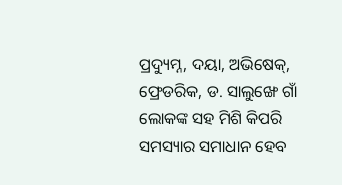ପ୍ରଦ୍ୟୁମ୍ନ, ଦୟା, ଅଭିଷେକ୍, ଫ୍ରେଡରିକ, ଡ. ସାଲୁଙ୍ଖେ ଗାଁ ଲୋକଙ୍କ ସହ ମିଶି କିପରି ସମସ୍ୟାର ସମାଧାନ ହେବ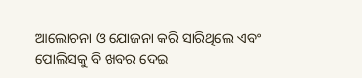ଆଲୋଚନା ଓ ଯୋଜନା କରି ସାରିଥିଲେ ଏବଂ ପୋଲିସକୁ ବି ଖବର ଦେଇ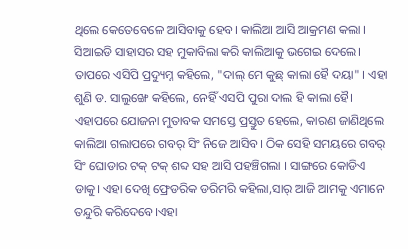ଥିଲେ କେତେବେଳେ ଆସିବାକୁ ହେବ। କାଲିଆ ଆସି ଆକ୍ରମଣ କଲା । ସିଆଇଡି ସାହାସର ସହ ମୁକାବିଲା କରି କାଲିଆକୁ ଭଗେଇ ଦେଲେ। ତାପରେ ଏସିପି ପ୍ରଦ୍ୟୁମ୍ନ କହିଲେ, "ଦାଲ୍ ମେ କୁଛ୍ କାଲା ହୈ ଦୟା" । ଏହା ଶୁଣି ଡ. ସାଲୁଙ୍ଖେ କହିଲେ, ନେହିଁ ଏସପି ପୁରା ଦାଲ ହି କାଲା ହୈ।
ଏହାପରେ ଯୋଜନା ମୁତାବକ ସମସ୍ତେ ପ୍ରସ୍ତୁତ ହେଲେ, କାରଣ ଜାଣିଥିଲେ କାଲିଆ ଗଲାପରେ ଗବର୍ ସିଂ ନିଜେ ଆସିବ। ଠିକ ସେହି ସମୟରେ ଗବର୍ ସିଂ ଘୋଡାର ଟକ୍ ଟକ୍ ଶବ୍ଦ ସହ ଆସି ପହଞ୍ଚିଗଲା । ସାଙ୍ଗରେ କୋଡିଏ ଡାକୁ। ଏହା ଦେଖି ଫ୍ରେଡରିକ ଡରିମରି କହିଲା,ସାର୍ ଆଜି ଆମକୁ ଏମାନେ ତନ୍ଦୁରି କରିଦେବେ।ଏହା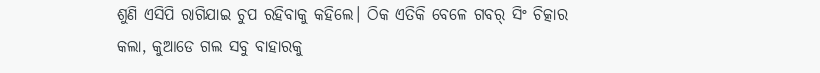ଶୁଣି ଏସିପି ରାଗିଯାଇ ଚୁପ ରହିବାକୁ କହିଲେ। ଠିକ ଏତିକି ବେଳେ ଗବର୍ ସିଂ ଚିତ୍କାର କଲା, କୁଆଡେ ଗଲ ସବୁ ବାହାରକୁ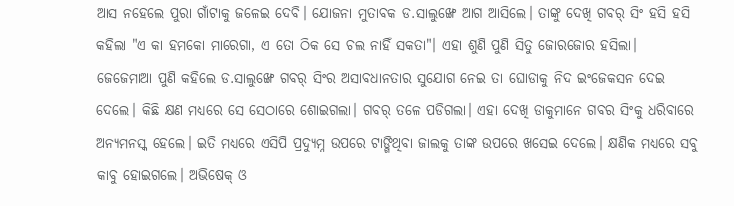ଆସ ନହେଲେ ପୁରା ଗାଁଟାକୁ ଜଳେଇ ଦେବି। ଯୋଜନା ମୁତାବକ ଡ.ସାଲୁଙ୍ଖେ ଆଗ ଆସିଲେ। ତାଙ୍କୁ ଦେଖି ଗବର୍ ସିଂ ହସି ହସି କହିଲା "ଏ କା ହମକୋ ମାରେଗା, ଏ ତୋ ଠିକ ସେ ଚଲ ନାହିଁ ସକତା"। ଏହା ଶୁଣି ପୁଣି ସିତୁ ଜୋରଜୋର ହସିଲା।
ଜେଜେମାଆ ପୁଣି କହିଲେ ଡ.ସାଲୁଙ୍ଖେ ଗବର୍ ସିଂର ଅସାବଧାନତାର ସୁଯୋଗ ନେଇ ତା ଘୋଡାକୁ ନିଦ ଇଂଜେକସନ ଦେଇ ଦେଲେ। କିଛି କ୍ଷଣ ମଧ୍ୟରେ ସେ ସେଠାରେ ଶୋଇଗଲା। ଗବର୍ ତଳେ ପଡିଗଲା। ଏହା ଦେଖି ଡାକୁମାନେ ଗବର ସିଂକୁ ଧରିବାରେ ଅନ୍ୟମନସ୍କ ହେଲେ। ଇତି ମଧ୍ୟରେ ଏସିପି ପ୍ରଦ୍ୟୁମ୍ନ ଉପରେ ଟାଙ୍ଗିଥିବା ଜାଲକୁ ତାଙ୍କ ଉପରେ ଖସେଇ ଦେଲେ। କ୍ଷଣିକ ମଧ୍ୟରେ ସବୁ କାବୁ ହୋଇଗଲେ। ଅଭିଷେକ୍ ଓ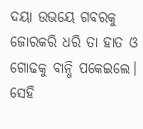ଦୟା ଉଭୟେ ଗବରକୁ ଜୋରକରି ଧରି ତା ହାତ ଓ ଗୋଢକୁ ବାନ୍ଧି ପକେଇଲେ।
ସେହି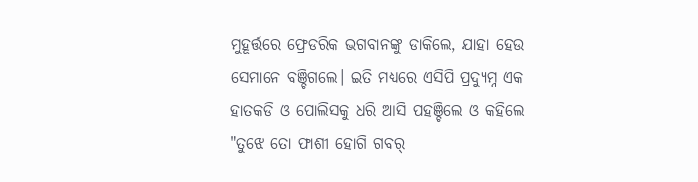ମୁହୂର୍ତ୍ତରେ ଫ୍ରେଡରିକ ଭଗବାନଙ୍କୁ ଡାକିଲେ, ଯାହା ହେଉ ସେମାନେ ବଞ୍ଚିଗଲେ। ଇତି ମଧ୍ୟରେ ଏସିପି ପ୍ରଦ୍ୟୁମ୍ନ ଏକ ହାତକଡି ଓ ପୋଲିସକୁ ଧରି ଆସି ପହଞ୍ଚିଲେ ଓ କହିଲେ "ତୁଝେ ତୋ ଫାଶୀ ହୋଗି ଗବର୍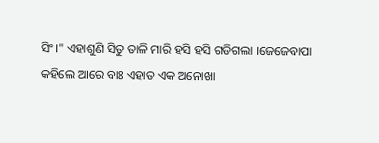ସିଂ।" ଏହାଶୁଣି ସିତୁ ତାଳି ମାରି ହସି ହସି ଗଡିଗଲା ।ଜେଜେବାପା କହିଲେ ଆରେ ବାଃ ଏହାତ ଏକ ଅନୋଖା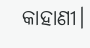କାହାଣୀ।